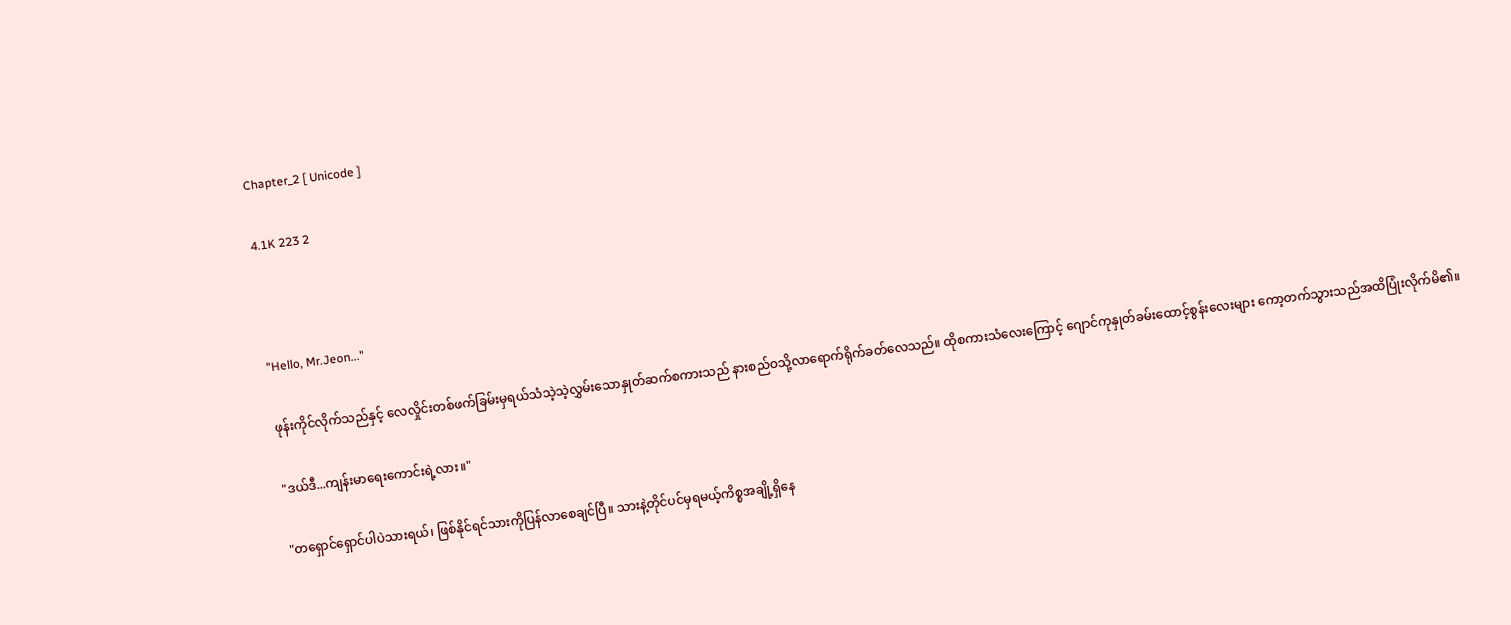Chapter_2 [ Unicode ]

4.1K 223 2



"Hello, Mr.Jeon..."

ဖုန်းကိုင်လိုက်သည်နှင့် လေလှိုင်းတစ်ဖက်ခြမ်းမှရယ်သံသဲ့သဲ့လွှမ်းသောနှုတ်ဆက်စကားသည် နားစည်ဝသို့လာ‌ရောက်ရိုက်ခတ်လေသည်။ ထိုစကားသံလေးကြောင့် ဂျောင်ကုနှုတ်ခမ်းထောင့်စွန်းလေးများ ကော့တက်သွားသည်အထိပြုံးလိုက်မိ၏။

"ဒယ်ဒီ...ကျန်းမာရေးကောင်းရဲ့လား။"

"တရှောင်ရှောင်ပါပဲသားရယ်၊ ဖြစ်နိုင်ရင်သားကိုပြန်လာစေချင်ပြီ။ သားနဲ့တိုင်ပင်မှရမယ့်ကိစ္စအချို့ရှိနေ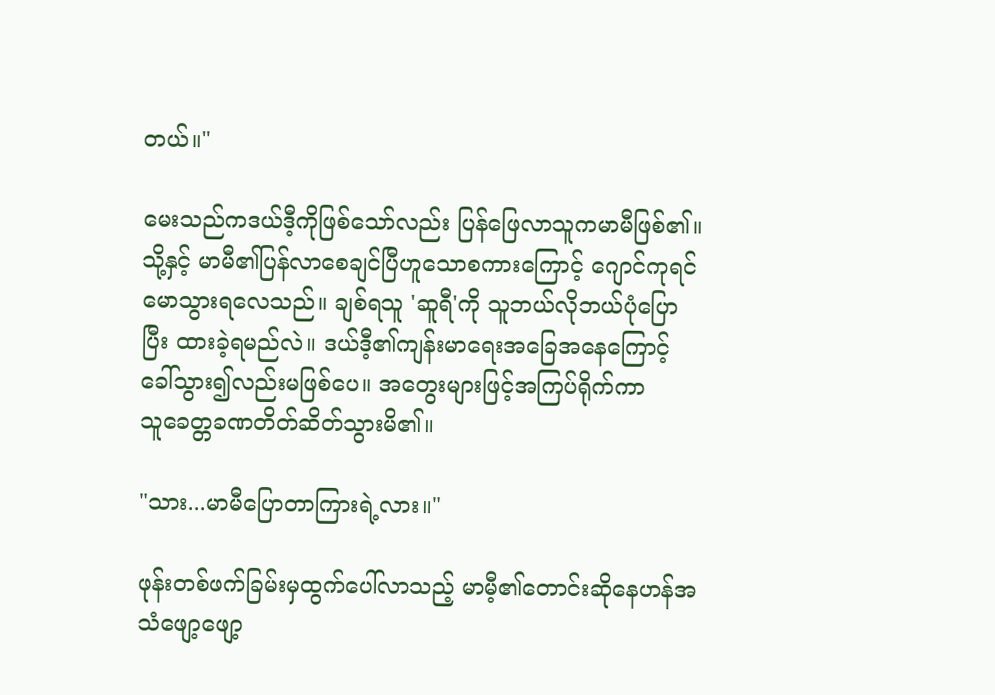တယ်။"

မေးသည်ကဒယ်ဒီ့ကိုဖြစ်သော်လည်း ပြန်ဖြေလာသူကမာမီဖြစ်၏။ သို့နှင့် မာမီ၏ပြန်လာစေချင်ပြီဟူသောစကားကြောင့် ဂျောင်ကုရင်မောသွားရလေသည်။ ချစ်ရသူ 'ဆူရီ'ကို သူဘယ်လိုဘယ်ပုံပြောပြီး ထားခဲ့ရမည်လဲ။ ဒယ်ဒီ့၏ကျန်းမာရေးအခြေအနေကြောင့် ခေါ်သွား၍လည်းမဖြစ်ပေ။ အတွေးများဖြင့်အကြပ်ရိုက်ကာ သူ‌ခေတ္တခဏတိတ်ဆိတ်သွားမိ၏။

"သား...မာမီပြောတာကြားရဲ့လား။"

ဖုန်းတစ်ဖက်ခြမ်းမှထွက်ပေါ်လာသည့် မာမီ့၏တောင်းဆိုနေဟန်အသံဖျော့ဖျော့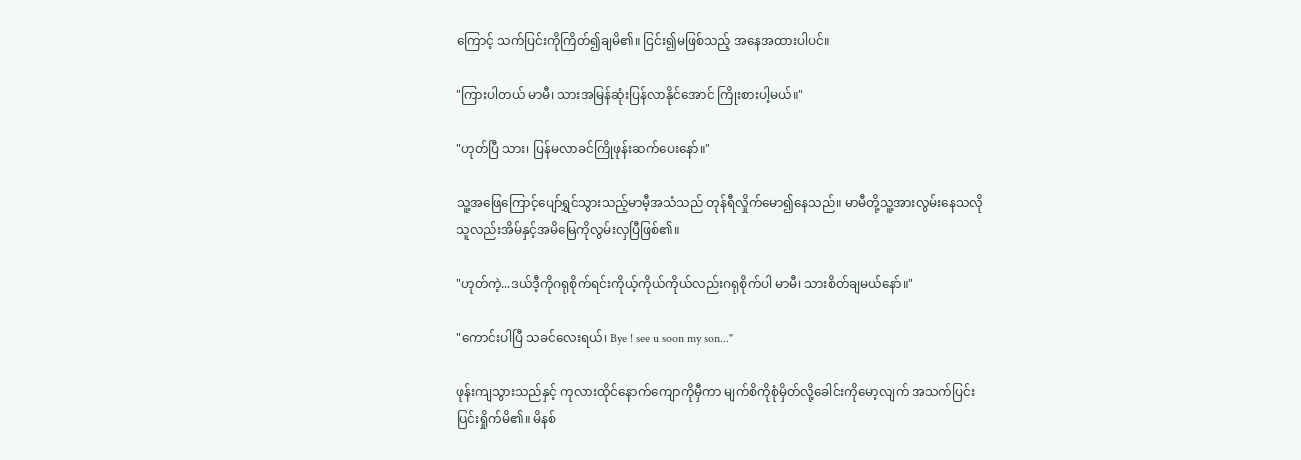ကြောင့် သက်ပြင်းကိုကြိတ်၍ချမိ၏။ ငြင်း၍မဖြစ်သည့် အနေအထားပါပင်။

"ကြားပါတယ် မာမီ၊ သားအမြန်ဆုံးပြန်လာနိုင်အောင် ကြိုးစားပါ့မယ်။"

"ဟုတ်ပြီ သား၊ ပြန်မလာခင်ကြိုဖုန်းဆက်ပေးနော်။"

သူ့အဖြေကြောင့်ပျော်ရွှင်သွားသည့်မာမီ့အသံသည် တုန်ရီလှိုက်မော၍နေသည်။ မာမီတို့သူ့အားလွမ်းနေသလို သူလည်းအိမ်နှင့်အမိမြေကိုလွမ်းလှပြီဖြစ်၏။

"ဟုတ်ကဲ့...ဒယ်ဒီ့ကိုဂရုစိုက်ရင်းကိုယ့်ကိုယ်ကိုယ်လည်းဂရုစိုက်ပါ မာမီ၊ သားစိတ်ချမယ်နော်။"

"ကောင်းပါပြီ သခင်လေးရယ်၊ Bye ! see u soon my son..."

ဖုန်းကျသွားသည်နှင့် ကုလားထိုင်နောက်ကျောကိုမှီကာ မျက်စိကိုစုံမှိတ်လို့ခေါင်းကိုမော့လျက် အသက်ပြင်းပြင်းရှိုက်မိ၏။ မိနစ်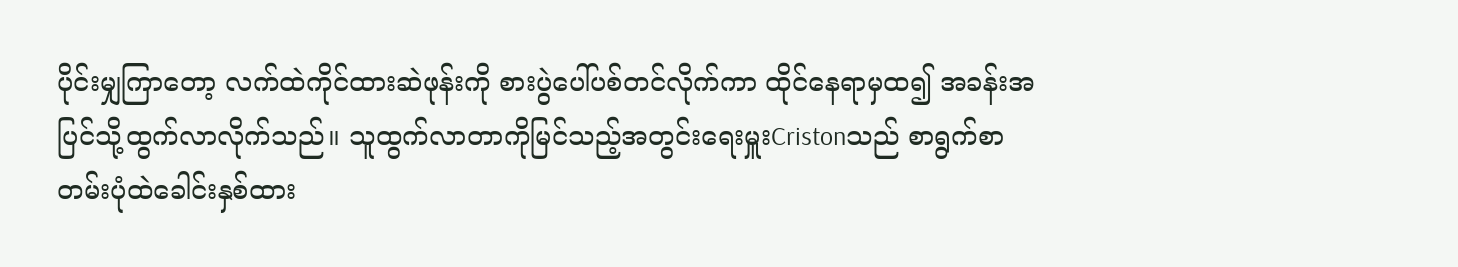ပိုင်းမျှကြာတော့ လက်ထဲကိုင်ထားဆဲဖုန်းကို စားပွဲပေါ်ပစ်တင်လိုက်ကာ ထိုင်နေရာမှထ၍ အခန်းအပြင်သို့ထွက်လာလိုက်သည်။ သူထွက်လာတာကိုမြင်သည့်အတွင်းရေးမှူးCristonသည် စာရွက်စာတမ်းပုံထဲခေါင်းနှစ်ထား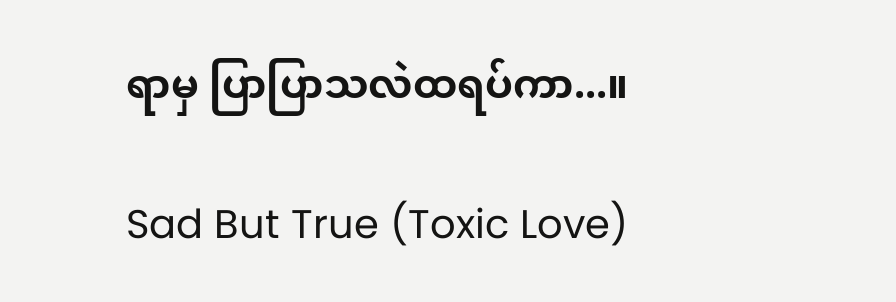ရာမှ ပြာပြာသလဲထရပ်ကာ...။

Sad But True (Toxic Love)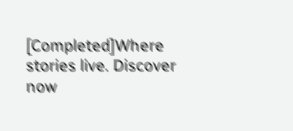[Completed]Where stories live. Discover now